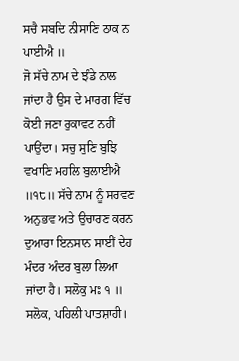ਸਚੈ ਸਬਦਿ ਨੀਸਾਣਿ ਠਾਕ ਨ ਪਾਈਐ ॥
ਜੋ ਸੱਚੇ ਨਾਮ ਦੇ ਝੰਡੇ ਨਾਲ ਜਾਂਦਾ ਹੈ ਉਸ ਦੇ ਮਾਰਗ ਵਿੱਚ ਕੋਈ ਜਣਾ ਰੁਕਾਵਟ ਨਹੀਂ ਪਾਉਂਦਾ। ਸਚੁ ਸੁਣਿ ਬੁਝਿ ਵਖਾਣਿ ਮਹਲਿ ਬੁਲਾਈਐ ॥੧੮॥ ਸੱਚੇ ਨਾਮ ਨੂੰ ਸਰਵਣ ਅਨੁਭਵ ਅਤੇ ਉਚਾਰਣ ਕਰਨ ਦੁਆਰਾ ਇਨਸਾਨ ਸਾਈਂ ਦੇਹ ਮੰਦਰ ਅੰਦਰ ਬੁਲਾ ਲਿਆ ਜਾਂਦਾ ਹੈ। ਸਲੋਕੁ ਮਃ ੧ ॥ ਸਲੋਕ, ਪਹਿਲੀ ਪਾਤਸ਼ਾਹੀ।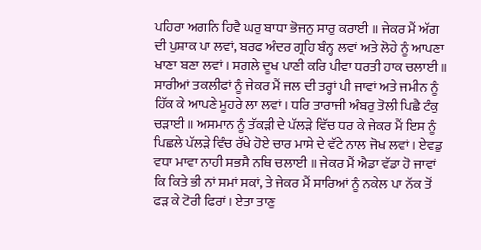ਪਹਿਰਾ ਅਗਨਿ ਹਿਵੈ ਘਰੁ ਬਾਧਾ ਭੋਜਨੁ ਸਾਰੁ ਕਰਾਈ ॥ ਜੇਕਰ ਮੈਂ ਅੱਗ ਦੀ ਪੁਸ਼ਾਕ ਪਾ ਲਵਾਂ, ਬਰਫ ਅੰਦਰ ਗ੍ਰਹਿ ਬੰਨ੍ਹ ਲਵਾਂ ਅਤੇ ਲੋਹੇ ਨੂੰ ਆਪਣਾ ਖਾਣਾ ਬਣਾ ਲਵਾਂ। ਸਗਲੇ ਦੂਖ ਪਾਣੀ ਕਰਿ ਪੀਵਾ ਧਰਤੀ ਹਾਕ ਚਲਾਈ ॥ ਸਾਰੀਆਂ ਤਕਲੀਫਾਂ ਨੂੰ ਜੇਕਰ ਮੈਂ ਜਲ ਦੀ ਤਰ੍ਹਾਂ ਪੀ ਜਾਵਾਂ ਅਤੇ ਜਮੀਨ ਨੂੰ ਹਿੱਕ ਕੇ ਆਪਣੇ ਮੂਹਰੇ ਲਾ ਲਵਾਂ। ਧਰਿ ਤਾਰਾਜੀ ਅੰਬਰੁ ਤੋਲੀ ਪਿਛੈ ਟੰਕੁ ਚੜਾਈ ॥ ਅਸਮਾਨ ਨੂੰ ਤੱਕੜੀ ਦੇ ਪੱਲੜੇ ਵਿੱਚ ਧਰ ਕੇ ਜੇਕਰ ਮੈਂ ਇਸ ਨੂੰ ਪਿਛਲੇ ਪੱਲੜੇ ਵਿੰਚ ਰੱਖੇ ਹੋਏ ਚਾਰ ਮਾਸੇ ਦੇ ਵੱਟੇ ਨਾਲ ਜੋਖ ਲਵਾਂ। ਏਵਡੁ ਵਧਾ ਮਾਵਾ ਨਾਹੀ ਸਭਸੈ ਨਥਿ ਚਲਾਈ ॥ ਜੇਕਰ ਮੈਂ ਐਡਾ ਵੱਡਾ ਹੋ ਜਾਵਾਂ ਕਿ ਕਿਤੇ ਭੀ ਨਾਂ ਸਮਾਂ ਸਕਾਂ, ਤੇ ਜੇਕਰ ਮੈਂ ਸਾਰਿਆਂ ਨੂੰ ਨਕੇਲ ਪਾ ਨੱਕ ਤੋਂ ਫੜ ਕੇ ਟੋਰੀ ਫਿਰਾਂ। ਏਤਾ ਤਾਣੁ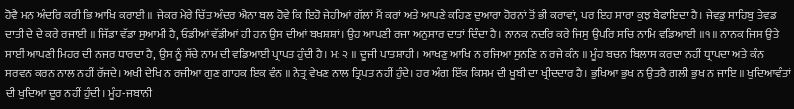ਹੋਵੈ ਮਨ ਅੰਦਰਿ ਕਰੀ ਭਿ ਆਖਿ ਕਰਾਈ ॥ ਜੇਕਰ ਮੇਰੇ ਚਿੱਤ ਅੰਦਰ ਐਨਾ ਬਲ ਹੋਵੇ ਕਿ ਇਹੋ ਜੇਹੀਆਂ ਗੱਲਾਂ ਮੈਂ ਕਰਾਂ ਅਤੇ ਆਪਣੇ ਕਹਿਣ ਦੁਆਰਾ ਹੋਰਨਾਂ ਤੋਂ ਭੀ ਕਰਾਵਾਂ, ਪਰ ਇਹ ਸਾਰਾ ਕੁਝ ਬੇਫਾਇਦਾ ਹੈ। ਜੇਵਡੁ ਸਾਹਿਬੁ ਤੇਵਡ ਦਾਤੀ ਦੇ ਦੇ ਕਰੇ ਰਜਾਈ ॥ ਜਿੱਡਾ ਵੱਡਾ ਸੁਆਮੀ ਹੈ, ਓਡੀਆਂ ਵੱਡੀਆਂ ਹੀ ਹਨ ਉਸ ਦੀਆਂ ਬਖਸ਼ਸ਼ਾਂ। ਉਹ ਆਪਣੀ ਰਜਾ ਅਨੁਸਾਰ ਦਾਤਾਂ ਦਿੰਦਾ ਹੈ। ਨਾਨਕ ਨਦਰਿ ਕਰੇ ਜਿਸੁ ਉਪਰਿ ਸਚਿ ਨਾਮਿ ਵਡਿਆਈ ॥੧॥ ਨਾਨਕ ਜਿਸ ਉਤੇ ਸਾਈਂ ਆਪਣੀ ਮਿਹਰ ਦੀ ਨਜਰ ਧਾਰਦਾ ਹੈ, ਉਸ ਨੂੰ ਸੱਚੇ ਨਾਮ ਦੀ ਵਡਿਆਈ ਪ੍ਰਾਪਤ ਹੁੰਦੀ ਹੈ। ਮਃ ੨ ॥ ਦੂਜੀ ਪਾਤਸ਼ਾਹੀ। ਆਖਣੁ ਆਖਿ ਨ ਰਜਿਆ ਸੁਨਣਿ ਨ ਰਜੇ ਕੰਨ ॥ ਮੂੰਹ ਬਚਨ ਬਿਲਾਸ ਕਰਦਾ ਨਹੀਂ ਧ੍ਰਾਪਦਾ ਅਤੇ ਕੰਨ ਸਰਵਨ ਕਰਨ ਨਾਲ ਨਹੀਂ ਰੱਜਦੇ। ਅਖੀ ਦੇਖਿ ਨ ਰਜੀਆ ਗੁਣ ਗਾਹਕ ਇਕ ਵੰਨ ॥ ਨੇਤ੍ਰ ਵੇਖਣ ਨਾਲ ਤ੍ਰਿਪਤ ਨਹੀਂ ਹੁੰਦੇ। ਹਰ ਅੰਗ ਇੱਕ ਕਿਸਮ ਦੀ ਖੂਬੀ ਦਾ ਖ੍ਰੀਦਦਾਰ ਹੈ। ਭੁਖਿਆ ਭੁਖ ਨ ਉਤਰੈ ਗਲੀ ਭੁਖ ਨ ਜਾਇ ॥ ਖੁਦਿਆਵੰਤਾਂ ਦੀ ਖੁਦਿਆ ਦੂਰ ਨਹੀਂ ਹੁੰਦੀ। ਮੂੰਹ-ਜਬਾਨੀ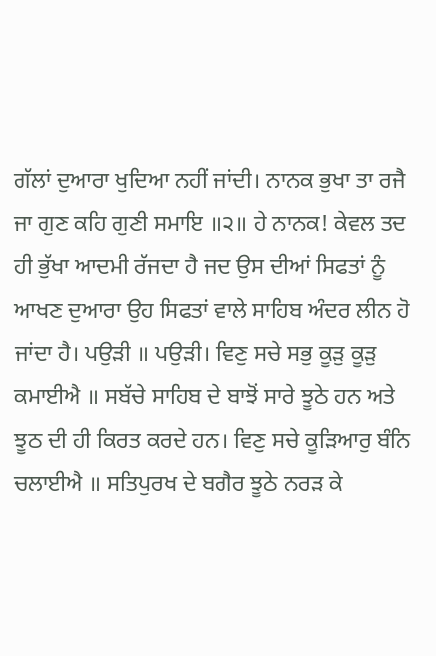ਗੱਲਾਂ ਦੁਆਰਾ ਖੁਦਿਆ ਨਹੀਂ ਜਾਂਦੀ। ਨਾਨਕ ਭੁਖਾ ਤਾ ਰਜੈ ਜਾ ਗੁਣ ਕਹਿ ਗੁਣੀ ਸਮਾਇ ॥੨॥ ਹੇ ਨਾਨਕ! ਕੇਵਲ ਤਦ ਹੀ ਭੁੱਖਾ ਆਦਮੀ ਰੱਜਦਾ ਹੈ ਜਦ ਉਸ ਦੀਆਂ ਸਿਫਤਾਂ ਨੂੰ ਆਖਣ ਦੁਆਰਾ ਉਹ ਸਿਫਤਾਂ ਵਾਲੇ ਸਾਹਿਬ ਅੰਦਰ ਲੀਨ ਹੋ ਜਾਂਦਾ ਹੈ। ਪਉੜੀ ॥ ਪਉੜੀ। ਵਿਣੁ ਸਚੇ ਸਭੁ ਕੂੜੁ ਕੂੜੁ ਕਮਾਈਐ ॥ ਸਬੱਚੇ ਸਾਹਿਬ ਦੇ ਬਾਝੋਂ ਸਾਰੇ ਝੂਠੇ ਹਨ ਅਤੇ ਝੂਠ ਦੀ ਹੀ ਕਿਰਤ ਕਰਦੇ ਹਨ। ਵਿਣੁ ਸਚੇ ਕੂੜਿਆਰੁ ਬੰਨਿ ਚਲਾਈਐ ॥ ਸਤਿਪੁਰਖ ਦੇ ਬਗੈਰ ਝੂਠੇ ਨਰੜ ਕੇ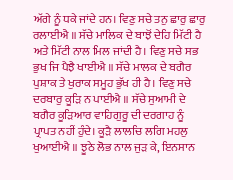ਅੱਗੇ ਨੂੰ ਧਕੇ ਜਾਂਦੇ ਹਨ। ਵਿਣੁ ਸਚੇ ਤਨੁ ਛਾਰੁ ਛਾਰੁ ਰਲਾਈਐ ॥ ਸੱਚੇ ਮਾਲਿਕ ਦੇ ਬਾਝੋਂ ਦੇਹਿ ਮਿੱਟੀ ਹੈ ਅਤੇ ਮਿੱਟੀ ਨਾਲ ਮਿਲ ਜਾਂਦੀ ਹੈ। ਵਿਣੁ ਸਚੇ ਸਭ ਭੁਖ ਜਿ ਪੈਝੈ ਖਾਈਐ ॥ ਸੱਚੇ ਮਾਲਕ ਦੇ ਬਗੈਰ ਪੁਸ਼ਾਕ ਤੇ ਖੁਰਾਕ ਸਮੂਹ ਭੁੱਖ ਹੀ ਹੈ। ਵਿਣੁ ਸਚੇ ਦਰਬਾਰੁ ਕੂੜਿ ਨ ਪਾਈਐ ॥ ਸੱਚੇ ਸੁਆਮੀ ਦੇ ਬਗੈਰ ਕੂੜਿਆਰ ਵਾਹਿਗੁਰੂ ਦੀ ਦਰਗਾਹ ਨੂੰ ਪ੍ਰਾਪਤ ਨਹੀਂ ਹੁੰਦੇ। ਕੂੜੈ ਲਾਲਚਿ ਲਗਿ ਮਹਲੁ ਖੁਆਈਐ ॥ ਝੂਠੇ ਲੋਭ ਨਾਲ ਜੁੜ ਕੇ, ਇਨਸਾਨ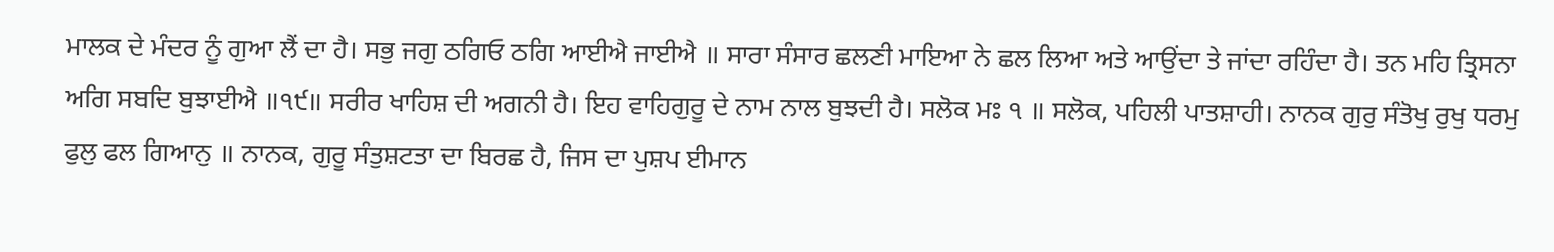ਮਾਲਕ ਦੇ ਮੰਦਰ ਨੂੰ ਗੁਆ ਲੈਂ ਦਾ ਹੈ। ਸਭੁ ਜਗੁ ਠਗਿਓ ਠਗਿ ਆਈਐ ਜਾਈਐ ॥ ਸਾਰਾ ਸੰਸਾਰ ਛਲਣੀ ਮਾਇਆ ਨੇ ਛਲ ਲਿਆ ਅਤੇ ਆਉਂਦਾ ਤੇ ਜਾਂਦਾ ਰਹਿੰਦਾ ਹੈ। ਤਨ ਮਹਿ ਤ੍ਰਿਸਨਾ ਅਗਿ ਸਬਦਿ ਬੁਝਾਈਐ ॥੧੯॥ ਸਰੀਰ ਖਾਹਿਸ਼ ਦੀ ਅਗਨੀ ਹੈ। ਇਹ ਵਾਹਿਗੁਰੂ ਦੇ ਨਾਮ ਨਾਲ ਬੁਝਦੀ ਹੈ। ਸਲੋਕ ਮਃ ੧ ॥ ਸਲੋਕ, ਪਹਿਲੀ ਪਾਤਸ਼ਾਹੀ। ਨਾਨਕ ਗੁਰੁ ਸੰਤੋਖੁ ਰੁਖੁ ਧਰਮੁ ਫੁਲੁ ਫਲ ਗਿਆਨੁ ॥ ਨਾਨਕ, ਗੁਰੂ ਸੰਤੁਸ਼ਟਤਾ ਦਾ ਬਿਰਛ ਹੈ, ਜਿਸ ਦਾ ਪੁਸ਼ਪ ਈਮਾਨ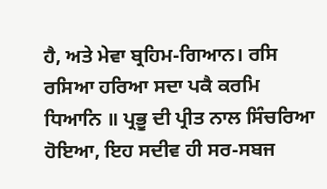ਹੈ, ਅਤੇ ਮੇਵਾ ਬ੍ਰਹਿਮ-ਗਿਆਨ। ਰਸਿ ਰਸਿਆ ਹਰਿਆ ਸਦਾ ਪਕੈ ਕਰਮਿ ਧਿਆਨਿ ॥ ਪ੍ਰਭੂ ਦੀ ਪ੍ਰੀਤ ਨਾਲ ਸਿੰਚਰਿਆ ਹੋਇਆ, ਇਹ ਸਦੀਵ ਹੀ ਸਰ-ਸਬਜ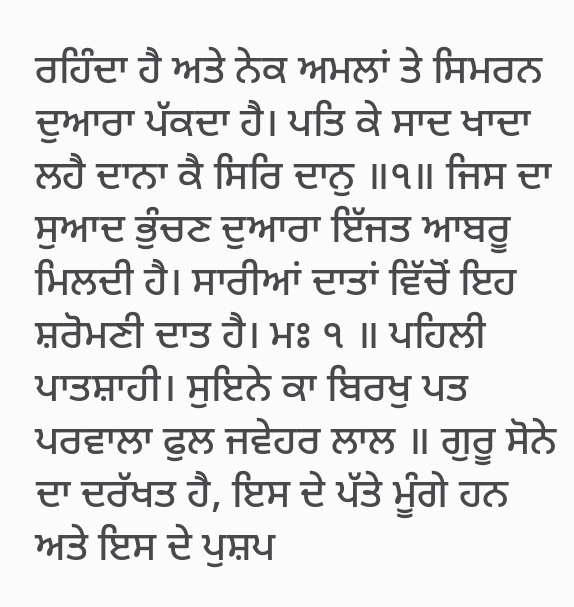ਰਹਿੰਦਾ ਹੈ ਅਤੇ ਨੇਕ ਅਮਲਾਂ ਤੇ ਸਿਮਰਨ ਦੁਆਰਾ ਪੱਕਦਾ ਹੈ। ਪਤਿ ਕੇ ਸਾਦ ਖਾਦਾ ਲਹੈ ਦਾਨਾ ਕੈ ਸਿਰਿ ਦਾਨੁ ॥੧॥ ਜਿਸ ਦਾ ਸੁਆਦ ਭੁੰਚਣ ਦੁਆਰਾ ਇੱਜਤ ਆਬਰੂ ਮਿਲਦੀ ਹੈ। ਸਾਰੀਆਂ ਦਾਤਾਂ ਵਿੱਚੋਂ ਇਹ ਸ਼ਰੋਮਣੀ ਦਾਤ ਹੈ। ਮਃ ੧ ॥ ਪਹਿਲੀ ਪਾਤਸ਼ਾਹੀ। ਸੁਇਨੇ ਕਾ ਬਿਰਖੁ ਪਤ ਪਰਵਾਲਾ ਫੁਲ ਜਵੇਹਰ ਲਾਲ ॥ ਗੁਰੂ ਸੋਨੇ ਦਾ ਦਰੱਖਤ ਹੈ, ਇਸ ਦੇ ਪੱਤੇ ਮੂੰਗੇ ਹਨ ਅਤੇ ਇਸ ਦੇ ਪੁਸ਼ਪ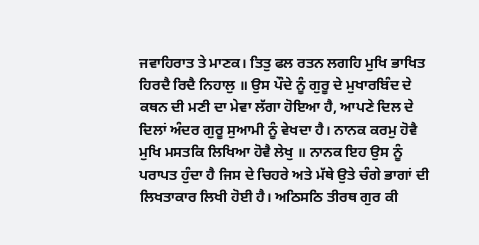ਜਵਾਹਿਰਾਤ ਤੇ ਮਾਣਕ। ਤਿਤੁ ਫਲ ਰਤਨ ਲਗਹਿ ਮੁਖਿ ਭਾਖਿਤ ਹਿਰਦੈ ਰਿਦੈ ਨਿਹਾਲੁ ॥ ਉਸ ਪੌਦੇ ਨੂੰ ਗੁਰੂ ਦੇ ਮੁਖਾਰਬਿੰਦ ਦੇ ਕਥਨ ਦੀ ਮਣੀ ਦਾ ਮੇਵਾ ਲੱਗਾ ਹੋਇਆ ਹੈ, ਆਪਣੇ ਦਿਲ ਦੇ ਦਿਲਾਂ ਅੰਦਰ ਗੁਰੂ ਸੁਆਮੀ ਨੂੰ ਵੇਖਦਾ ਹੈ। ਨਾਨਕ ਕਰਮੁ ਹੋਵੈ ਮੁਖਿ ਮਸਤਕਿ ਲਿਖਿਆ ਹੋਵੈ ਲੇਖੁ ॥ ਨਾਨਕ ਇਹ ਉਸ ਨੂੰ ਪਰਾਪਤ ਹੁੰਦਾ ਹੈ ਜਿਸ ਦੇ ਚਿਹਰੇ ਅਤੇ ਮੱਥੇ ਉਤੇ ਚੰਗੇ ਭਾਗਾਂ ਦੀ ਲਿਖਤਾਕਾਰ ਲਿਖੀ ਹੋਈ ਹੈ। ਅਠਿਸਠਿ ਤੀਰਥ ਗੁਰ ਕੀ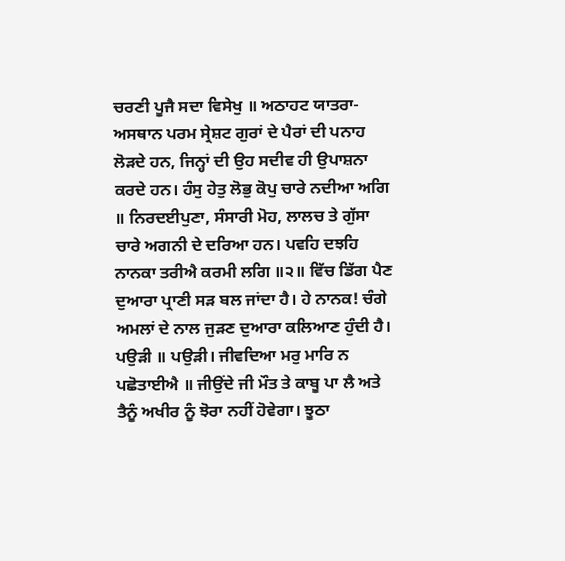ਚਰਣੀ ਪੂਜੈ ਸਦਾ ਵਿਸੇਖੁ ॥ ਅਠਾਹਟ ਯਾਤਰਾ-ਅਸਥਾਨ ਪਰਮ ਸ੍ਰੇਸ਼ਟ ਗੁਰਾਂ ਦੇ ਪੈਰਾਂ ਦੀ ਪਨਾਹ ਲੋੜਦੇ ਹਨ, ਜਿਨ੍ਹਾਂ ਦੀ ਉਹ ਸਦੀਵ ਹੀ ਉਪਾਸ਼ਨਾ ਕਰਦੇ ਹਨ। ਹੰਸੁ ਹੇਤੁ ਲੋਭੁ ਕੋਪੁ ਚਾਰੇ ਨਦੀਆ ਅਗਿ ॥ ਨਿਰਦਈਪੁਣਾ, ਸੰਸਾਰੀ ਮੋਹ, ਲਾਲਚ ਤੇ ਗੁੱਸਾ ਚਾਰੇ ਅਗਨੀ ਦੇ ਦਰਿਆ ਹਨ। ਪਵਹਿ ਦਝਹਿ ਨਾਨਕਾ ਤਰੀਐ ਕਰਮੀ ਲਗਿ ॥੨॥ ਵਿੱਚ ਡਿੱਗ ਪੈਣ ਦੁਆਰਾ ਪ੍ਰਾਣੀ ਸੜ ਬਲ ਜਾਂਦਾ ਹੈ। ਹੇ ਨਾਨਕ! ਚੰਗੇ ਅਮਲਾਂ ਦੇ ਨਾਲ ਜੁੜਣ ਦੁਆਰਾ ਕਲਿਆਣ ਹੁੰਦੀ ਹੈ। ਪਉੜੀ ॥ ਪਉੜੀ। ਜੀਵਦਿਆ ਮਰੁ ਮਾਰਿ ਨ ਪਛੋਤਾਈਐ ॥ ਜੀਉਂਦੇ ਜੀ ਮੌਤ ਤੇ ਕਾਬੂ ਪਾ ਲੈ ਅਤੇ ਤੈਨੂੰ ਅਖੀਰ ਨੂੰ ਝੋਰਾ ਨਹੀਂ ਹੋਵੇਗਾ। ਝੂਠਾ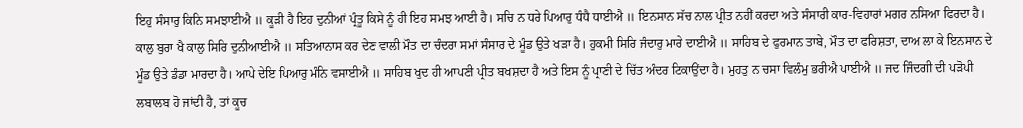ਇਹੁ ਸੰਸਾਰੁ ਕਿਨਿ ਸਮਝਾਈਐ ॥ ਕੂੜੀ ਹੈ ਇਹ ਦੁਨੀਆਂ ਪ੍ਰੰਤੂ ਕਿਸੇ ਨੂੰ ਹੀ ਇਹ ਸਮਝ ਆਈ ਹੈ। ਸਚਿ ਨ ਧਰੇ ਪਿਆਰੁ ਧੰਧੈ ਧਾਈਐ ॥ ਇਨਸਾਨ ਸੱਚ ਨਾਲ ਪ੍ਰੀਤ ਨਹੀਂ ਕਰਦਾ ਅਤੇ ਸੰਸਾਰੀ ਕਾਰ-ਵਿਹਾਰਾਂ ਮਗਰ ਨਸਿਆ ਫਿਰਦਾ ਹੈ। ਕਾਲੁ ਬੁਰਾ ਖੈ ਕਾਲੁ ਸਿਰਿ ਦੁਨੀਆਈਐ ॥ ਸਤਿਆਨਾਸ ਕਰ ਦੇਣ ਵਾਲੀ ਮੌਤ ਦਾ ਚੰਦਰਾ ਸਮਾਂ ਸੰਸਾਰ ਦੇ ਮੂੰਡ ਉਤੇ ਖੜਾ ਹੈ। ਹੁਕਮੀ ਸਿਰਿ ਜੰਦਾਰੁ ਮਾਰੇ ਦਾਈਐ ॥ ਸਾਹਿਬ ਦੇ ਫੁਰਮਾਨ ਤਾਬੇ, ਮੌਤ ਦਾ ਫਰਿਸ਼ਤਾ, ਦਾਅ ਲਾ ਕੇ ਇਨਸਾਨ ਦੇ ਮੂੰਡ ਉਤੇ ਡੰਡਾ ਮਾਰਦਾ ਹੈ। ਆਪੇ ਦੇਇ ਪਿਆਰੁ ਮੰਨਿ ਵਸਾਈਐ ॥ ਸਾਹਿਬ ਖੁਦ ਹੀ ਆਪਣੀ ਪ੍ਰੀਤ ਬਖਸ਼ਦਾ ਹੈ ਅਤੇ ਇਸ ਨੂੰ ਪ੍ਰਾਣੀ ਦੇ ਚਿੱਤ ਅੰਦਰ ਟਿਕਾਉਂਦਾ ਹੈ। ਮੁਹਤੁ ਨ ਚਸਾ ਵਿਲੰਮੁ ਭਰੀਐ ਪਾਈਐ ॥ ਜਦ ਜਿੰਦਗੀ ਦੀ ਪੜੋਪੀ ਲਬਾਲਬ ਹੋ ਜਾਂਦੀ ਹੈ, ਤਾਂ ਕੂਚ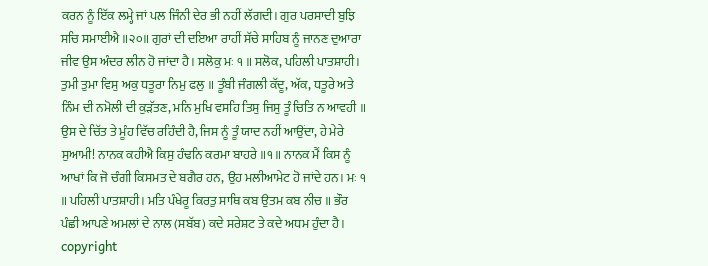ਕਰਨ ਨੂੰ ਇੱਕ ਲਮ੍ਹੇ ਜਾਂ ਪਲ ਜਿੰਨੀ ਦੇਰ ਭੀ ਨਹੀਂ ਲੱਗਦੀ। ਗੁਰ ਪਰਸਾਦੀ ਬੁਝਿ ਸਚਿ ਸਮਾਈਐ ॥੨੦॥ ਗੁਰਾਂ ਦੀ ਦਇਆ ਰਾਹੀਂ ਸੱਚੇ ਸਾਹਿਬ ਨੂੰ ਜਾਨਣ ਦੁਆਰਾ ਜੀਵ ਉਸ ਅੰਦਰ ਲੀਨ ਹੋ ਜਾਂਦਾ ਹੈ। ਸਲੋਕੁ ਮਃ ੧ ॥ ਸਲੋਕ, ਪਹਿਲੀ ਪਾਤਸ਼ਾਹੀ। ਤੁਮੀ ਤੁਮਾ ਵਿਸੁ ਅਕੁ ਧਤੂਰਾ ਨਿਮੁ ਫਲੁ ॥ ਤੂੰਬੀ ਜੰਗਲੀ ਕੱਦੂ, ਅੱਕ, ਧਤੂਰੇ ਅਤੇ ਨਿੰਮ ਦੀ ਨਮੋਲੀ ਦੀ ਕੁੜੱਤਣ, ਮਨਿ ਮੁਖਿ ਵਸਹਿ ਤਿਸੁ ਜਿਸੁ ਤੂੰ ਚਿਤਿ ਨ ਆਵਹੀ ॥ ਉਸ ਦੇ ਚਿੱਤ ਤੇ ਮੂੰਹ ਵਿੱਚ ਰਹਿੰਦੀ ਹੈ, ਜਿਸ ਨੂੰ ਤੂੰ ਯਾਦ ਨਹੀਂ ਆਉਂਦਾ, ਹੇ ਮੇਰੇ ਸੁਆਮੀ! ਨਾਨਕ ਕਹੀਐ ਕਿਸੁ ਹੰਢਨਿ ਕਰਮਾ ਬਾਹਰੇ ॥੧॥ ਨਾਨਕ ਮੈਂ ਕਿਸ ਨੂੰ ਆਖਾਂ ਕਿ ਜੋ ਚੰਗੀ ਕਿਸਮਤ ਦੇ ਬਗੈਰ ਹਨ, ਉਹ ਮਲੀਆਮੇਟ ਹੋ ਜਾਂਦੇ ਹਨ। ਮਃ ੧ ॥ ਪਹਿਲੀ ਪਾਤਸ਼ਾਹੀ। ਮਤਿ ਪੰਖੇਰੂ ਕਿਰਤੁ ਸਾਥਿ ਕਬ ਉਤਮ ਕਬ ਨੀਚ ॥ ਭੌਰ ਪੰਛੀ ਆਪਣੇ ਅਮਲਾਂ ਦੇ ਨਾਲ (ਸਬੱਬ) ਕਦੇ ਸਰੇਸ਼ਟ ਤੇ ਕਦੇ ਅਧਮ ਹੁੰਦਾ ਹੈ। copyright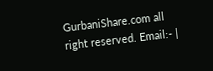GurbaniShare.com all right reserved. Email:- |